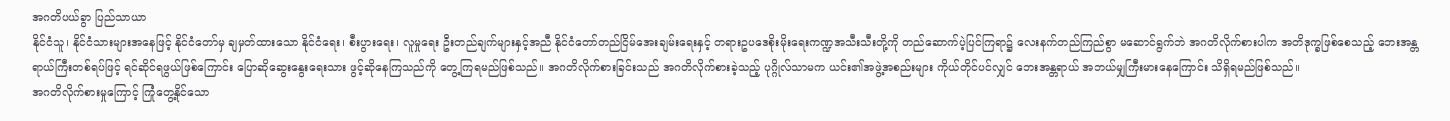အဂတိပယ်ခွာ ပြည်သာယာ
နိုင်ငံသူ၊ နိုင်ငံသားများအနေဖြင့် နိုင်ငံတော်မှ ချမှတ်ထားသော နိုင်ငံရေး၊ စီးပွားရေး၊ လူမှုရေး ဦးတည်ချက်များနှင့်အညီ နိုင်ငံတော်တည်ငြိမ်အေးချမ်းရေးနှင့် တရားဥပဒေစိုးမိုးရေးကဏ္ဍအသီးသီးတို့ကို တည်ဆောက်ပဲ့ပြင်ကြရာ၌ လေးနက်တည်ကြည်စွာ မဆောင်ရွက်ဘဲ အဂတိလိုက်စားပါက အတိဒုက္ခဖြစ်စေသည့် ဘေးအန္တရာယ်ကြီးတစ်ရပ်ဖြင့် ရင်ဆိုင်ရဖွယ်ဖြစ်ကြောင်း ပြောဆိုဆွေးနွေးရေးသား ဖွင့်ဆိုနေကြသည်ကို တွေ့ကြရမည်ဖြစ်သည်။ အဂတိလိုက်စားခြင်းသည် အဂတိလိုက်စားခဲ့သည့် ပုဂ္ဂိုလ်သာမက ယင်း၏အဖွဲ့အစည်းများ ကိုယ်တိုင်ပင်လျှင် ဘေးအန္တရာယ် အဘယ်မျှကြီးမားနေကြောင်း သိရှိရမည်ဖြစ်သည်။
အဂတိလိုက်စားမှုကြောင့် ကြုံတွေ့နိုင်သော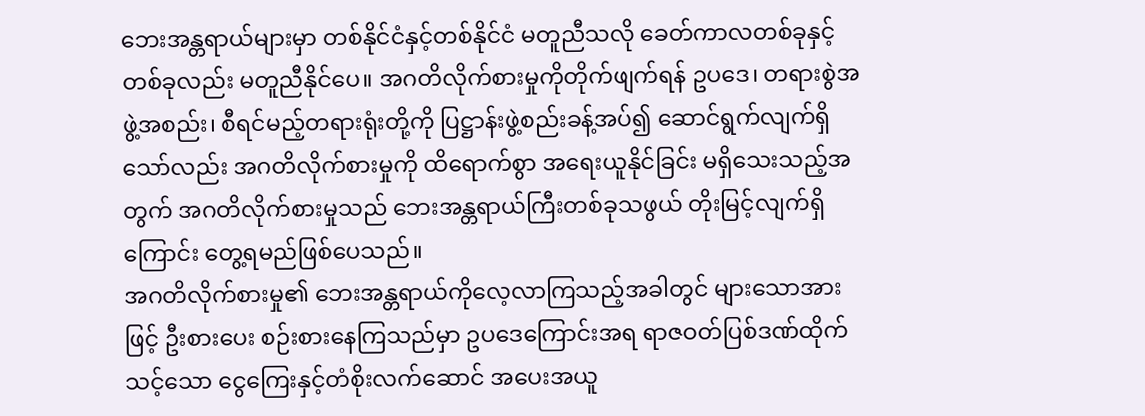ဘေးအန္တရာယ်များမှာ တစ်နိုင်ငံနှင့်တစ်နိုင်ငံ မတူညီသလို ခေတ်ကာလတစ်ခုနှင့် တစ်ခုလည်း မတူညီနိုင်ပေ။ အဂတိလိုက်စားမှုကိုတိုက်ဖျက်ရန် ဥပဒေ၊ တရားစွဲအဖွဲ့အစည်း၊ စီရင်မည့်တရားရုံးတို့ကို ပြဋ္ဌာန်းဖွဲ့စည်းခန့်အပ်၍ ဆောင်ရွက်လျက်ရှိသော်လည်း အဂတိလိုက်စားမှုကို ထိရောက်စွာ အရေးယူနိုင်ခြင်း မရှိသေးသည့်အတွက် အဂတိလိုက်စားမှုသည် ဘေးအန္တရာယ်ကြီးတစ်ခုသဖွယ် တိုးမြင့်လျက်ရှိကြောင်း တွေ့ရမည်ဖြစ်ပေသည်။
အဂတိလိုက်စားမှု၏ ဘေးအန္တရာယ်ကိုလေ့လာကြသည့်အခါတွင် များသောအားဖြင့် ဦးစားပေး စဉ်းစားနေကြသည်မှာ ဥပဒေကြောင်းအရ ရာဇဝတ်ပြစ်ဒဏ်ထိုက်သင့်သော ငွေကြေးနှင့်တံစိုးလက်ဆောင် အပေးအယူ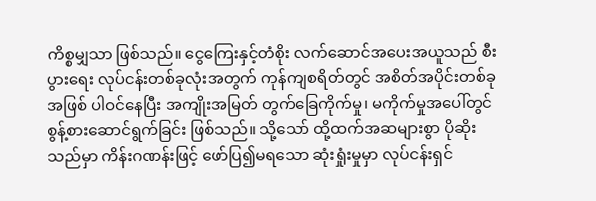ကိစ္စမျှသာ ဖြစ်သည်။ ငွေကြေးနှင့်တံစိုး လက်ဆောင်အပေးအယူသည် စီးပွားရေး လုပ်ငန်းတစ်ခုလုံးအတွက် ကုန်ကျစရိတ်တွင် အစိတ်အပိုင်းတစ်ခုအဖြစ် ပါဝင်နေပြီး အကျိုးအမြတ် တွက်ခြေကိုက်မှု၊ မကိုက်မှုအပေါ်တွင် စွန့်စားဆောင်ရွက်ခြင်း ဖြစ်သည်။ သို့သော် ထို့ထက်အဆများစွာ ပိုဆိုးသည်မှာ ကိန်းဂဏန်းဖြင့် ဖော်ပြ၍မရသော ဆုံးရှုံးမှုမှာ လုပ်ငန်းရှင်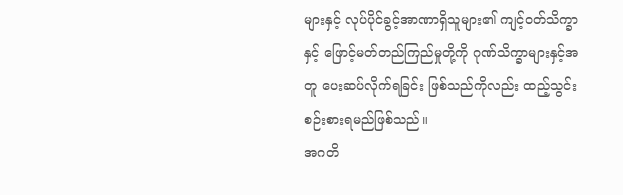များနှင့် လုပ်ပိုင်ခွင့်အာဏာရှိသူများ၏ ကျင့်ဝတ်သိက္ခာနှင့် ဖြောင့်မတ်တည်ကြည်မှုတို့ကို ဂုဏ်သိက္ခာများနှင့်အတူ ပေးဆပ်လိုက်ရခြင်း ဖြစ်သည်ကိုလည်း ထည့်သွင်းစဉ်းစားရမည်ဖြစ်သည်။
အဂတိ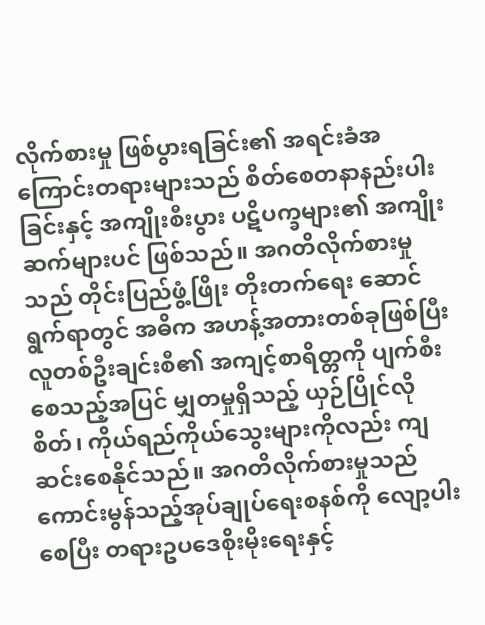လိုက်စားမှု ဖြစ်ပွားရခြင်း၏ အရင်းခံအကြောင်းတရားများသည် စိတ်စေတနာနည်းပါးခြင်းနှင့် အကျိုးစီးပွား ပဋိပက္ခများ၏ အကျိုးဆက်များပင် ဖြစ်သည်။ အဂတိလိုက်စားမှုသည် တိုင်းပြည်ဖွံ့ဖြိုး တိုးတက်ရေး ဆောင်ရွက်ရာတွင် အဓိက အဟန့်အတားတစ်ခုဖြစ်ပြီး လူတစ်ဦးချင်းစီ၏ အကျင့်စာရိတ္တကို ပျက်စီးစေသည့်အပြင် မျှတမှုရှိသည့် ယှဉ်ပြိုင်လိုစိတ်၊ ကိုယ်ရည်ကိုယ်သွေးများကိုလည်း ကျဆင်းစေနိုင်သည်။ အဂတိလိုက်စားမှုသည် ကောင်းမွန်သည့်အုပ်ချုပ်ရေးစနစ်ကို လျော့ပါးစေပြီး တရားဥပဒေစိုးမိုးရေးနှင့်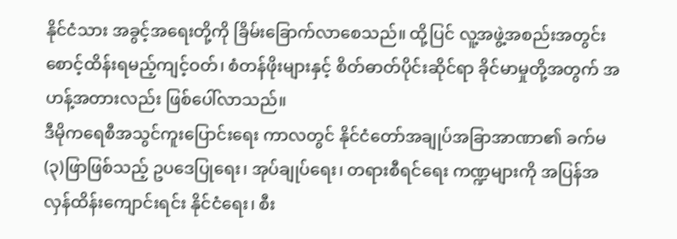နိုင်ငံသား အခွင့်အရေးတို့ကို ခြိမ်းခြောက်လာစေသည်။ ထို့ပြင် လူ့အဖွဲ့အစည်းအတွင်း စောင့်ထိန်းရမည့်ကျင့်ဝတ်၊ စံတန်ဖိုးများနှင့် စိတ်ဓာတ်ပိုင်းဆိုင်ရာ ခိုင်မာမှုတို့အတွက် အဟန့်အတားလည်း ဖြစ်ပေါ်လာသည်။
ဒီမိုကရေစီအသွင်ကူးပြောင်းရေး ကာလတွင် နိုင်ငံတော်အချုပ်အခြာအာဏာ၏ ခက်မ(၃)ဖြာဖြစ်သည့် ဥပဒေပြုရေး၊ အုပ်ချုပ်ရေး၊ တရားစီရင်ရေး ကဏ္ဍများကို အပြန်အလှန်ထိန်းကျောင်းရင်း နိုင်ငံရေး၊ စီး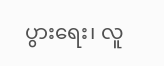ပွားရေး၊ လူ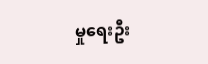မှုရေးဦး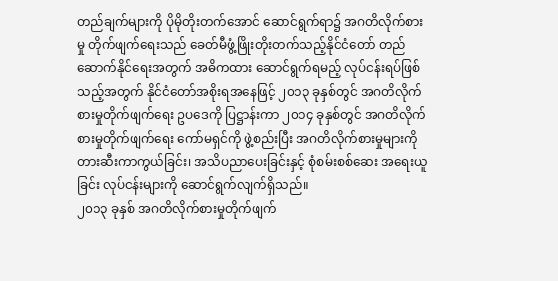တည်ချက်များကို ပိုမိုတိုးတက်အောင် ဆောင်ရွက်ရာ၌ အဂတိလိုက်စားမှု တိုက်ဖျက်ရေးသည် ခေတ်မီဖွံ့ဖြိုးတိုးတက်သည့်နိုင်ငံတော် တည်ဆောက်နိုင်ရေးအတွက် အဓိကထား ဆောင်ရွက်ရမည့် လုပ်ငန်းရပ်ဖြစ်သည့်အတွက် နိုင်ငံတော်အစိုးရအနေဖြင့် ၂၀၁၃ ခုနှစ်တွင် အဂတိလိုက်စားမှုတိုက်ဖျက်ရေး ဥပဒေကို ပြဋ္ဌာန်းကာ ၂၀၁၄ ခုနှစ်တွင် အဂတိလိုက်စားမှုတိုက်ဖျက်ရေး ကော်မရှင်ကို ဖွဲ့စည်းပြီး အဂတိလိုက်စားမှုများကို တားဆီးကာကွယ်ခြင်း၊ အသိပညာပေးခြင်းနှင့် စုံစမ်းစစ်ဆေး အရေးယူခြင်း လုပ်ငန်းများကို ဆောင်ရွက်လျက်ရှိသည်။
၂၀၁၃ ခုနှစ် အဂတိလိုက်စားမှုတိုက်ဖျက်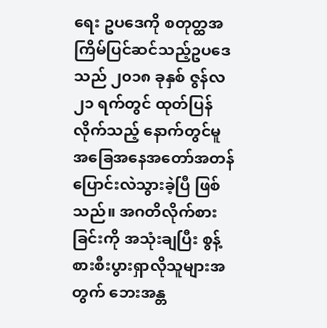ရေး ဥပဒေကို စတုတ္ထအကြိမ်ပြင်ဆင်သည့်ဥပဒေသည် ၂၀၁၈ ခုနှစ် ဇွန်လ ၂၁ ရက်တွင် ထုတ်ပြန်လိုက်သည့် နောက်တွင်မူ အခြေအနေအတော်အတန် ပြောင်းလဲသွားခဲ့ပြီ ဖြစ်သည်။ အဂတိလိုက်စားခြင်းကို အသုံးချပြီး စွန့်စားစီးပွားရှာလိုသူများအတွက် ဘေးအန္တ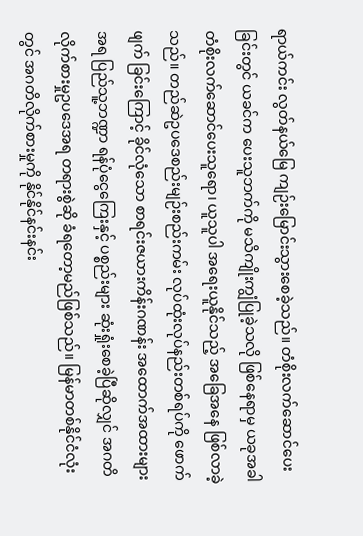ရာယ်ကင်း လွတ်နယ်မြေ ကျဉ်းမြောင်းသွားစေခဲ့သည်။ တံစိုးလက်ဆောင်ပေးခြင်းတွင် ယခင်က ပေးသူဘက်ကို မသိကျိုးကျွံပြုခဲ့သလို ဖြစ်နေရာမှ ယခုအခါ တံစိုးလက်ဆောင်ပေးသူရော၊ ယူသူပါ အရေးယူနိုင်သည့် အခြေအနေ ဖြစ်လာခဲ့သည်။ တည်ဆဲဥပဒေစည်းမျဉ်းစည်းကမ်း လုပ်ထုံးလုပ်နည်းတစ်ရပ်ကို ဖောက်ဖျက် ခြင်းကြောင့် ခိုင်လုံသော စာရင်းဇယားကိန်းဂဏန်း အထောက်အထားများအရ ပြည်သူ့ဘဏ္ဍာ ရန်ပုံငွေကြေးနှင့် ပစ္စည်းများ ဆုံးရှုံးစေခဲ့ပြီဆိုလျှင် အဂတိလိုက်စားမှုဥပဒေအရ တရားစွဲဆို ခံရတော့မည်ဖြစ်သည်။ မြန်မာတစ်နိုင်ငံလုံးတွင် အဂတိလိုက်စားမှုကို နိုင်နိုင်နင်းနင်း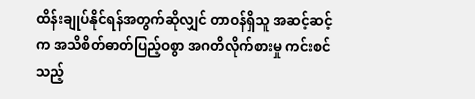ထိန်းချုပ်နိုင်ရန်အတွက်ဆိုလျှင် တာဝန်ရှိသူ အဆင့်ဆင့်က အသိစိတ်ဓာတ်ပြည့်ဝစွာ အဂတိလိုက်စားမှု ကင်းစင်သည့်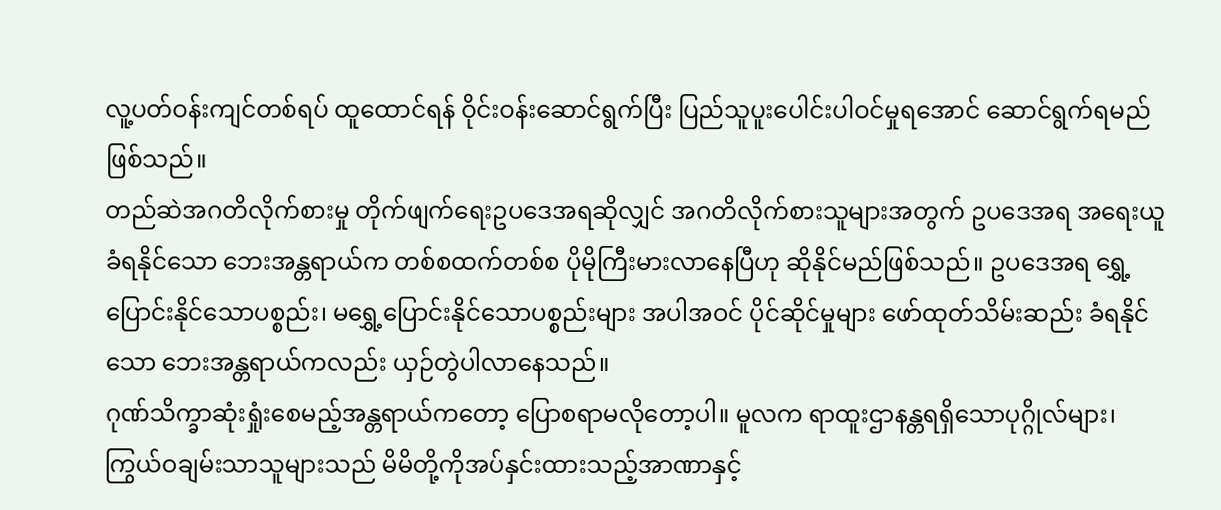လူ့ပတ်ဝန်းကျင်တစ်ရပ် ထူထောင်ရန် ဝိုင်းဝန်းဆောင်ရွက်ပြီး ပြည်သူပူးပေါင်းပါဝင်မှုရအောင် ဆောင်ရွက်ရမည်ဖြစ်သည်။
တည်ဆဲအဂတိလိုက်စားမှု တိုက်ဖျက်ရေးဥပဒေအရဆိုလျှင် အဂတိလိုက်စားသူများအတွက် ဥပဒေအရ အရေးယူခံရနိုင်သော ဘေးအန္တရာယ်က တစ်စထက်တစ်စ ပိုမိုကြီးမားလာနေပြီဟု ဆိုနိုင်မည်ဖြစ်သည်။ ဥပဒေအရ ရွှေ့ပြောင်းနိုင်သောပစ္စည်း၊ မရွှေ့ပြောင်းနိုင်သောပစ္စည်းများ အပါအဝင် ပိုင်ဆိုင်မှုများ ဖော်ထုတ်သိမ်းဆည်း ခံရနိုင်သော ဘေးအန္တရာယ်ကလည်း ယှဉ်တွဲပါလာနေသည်။
ဂုဏ်သိက္ခာဆုံးရှုံးစေမည့်အန္တရာယ်ကတော့ ပြောစရာမလိုတော့ပါ။ မူလက ရာထူးဌာနန္တရရှိသောပုဂ္ဂိုလ်များ၊ ကြွယ်ဝချမ်းသာသူများသည် မိမိတို့ကိုအပ်နှင်းထားသည့်အာဏာနှင့်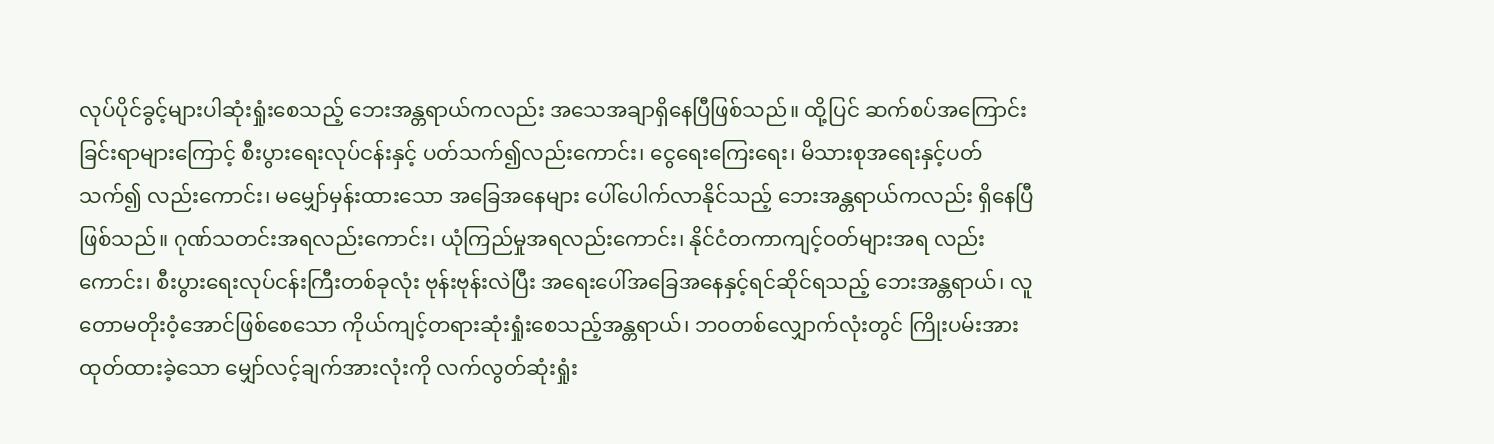လုပ်ပိုင်ခွင့်များပါဆုံးရှုံးစေသည့် ဘေးအန္တရာယ်ကလည်း အသေအချာရှိနေပြီဖြစ်သည်။ ထို့ပြင် ဆက်စပ်အကြောင်းခြင်းရာများကြောင့် စီးပွားရေးလုပ်ငန်းနှင့် ပတ်သက်၍လည်းကောင်း၊ ငွေရေးကြေးရေး၊ မိသားစုအရေးနှင့်ပတ်သက်၍ လည်းကောင်း၊ မမျှော်မှန်းထားသော အခြေအနေများ ပေါ်ပေါက်လာနိုင်သည့် ဘေးအန္တရာယ်ကလည်း ရှိနေပြီဖြစ်သည်။ ဂုဏ်သတင်းအရလည်းကောင်း၊ ယုံကြည်မှုအရလည်းကောင်း၊ နိုင်ငံတကာကျင့်ဝတ်များအရ လည်းကောင်း၊ စီးပွားရေးလုပ်ငန်းကြီးတစ်ခုလုံး ဗုန်းဗုန်းလဲပြီး အရေးပေါ်အခြေအနေနှင့်ရင်ဆိုင်ရသည့် ဘေးအန္တရာယ်၊ လူတောမတိုးဝံ့အောင်ဖြစ်စေသော ကိုယ်ကျင့်တရားဆုံးရှုံးစေသည့်အန္တရာယ်၊ ဘဝတစ်လျှောက်လုံးတွင် ကြိုးပမ်းအားထုတ်ထားခဲ့သော မျှော်လင့်ချက်အားလုံးကို လက်လွတ်ဆုံးရှုံး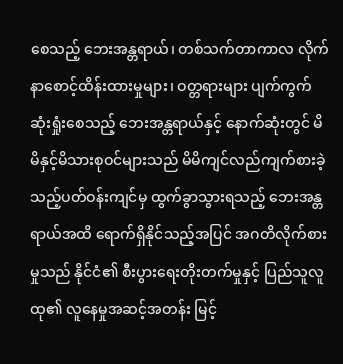စေသည့် ဘေးအန္တရာယ်၊ တစ်သက်တာကာလ လိုက်နာစောင့်ထိန်းထားမှုများ၊ ဝတ္တရားများ ပျက်ကွက်ဆုံးရှုံးစေသည့် ဘေးအန္တရာယ်နှင့် နောက်ဆုံးတွင် မိမိနှင့်မိသားစုဝင်များသည် မိမိကျင်လည်ကျက်စားခဲ့သည့်ပတ်ဝန်းကျင်မှ ထွက်ခွာသွားရသည့် ဘေးအန္တရာယ်အထိ ရောက်ရှိနိုင်သည့်အပြင် အဂတိလိုက်စားမှုသည် နိုင်ငံ၏ စီးပွားရေးတိုးတက်မှုနှင့် ပြည်သူလူထု၏ လူနေမှုအဆင့်အတန်း မြင့်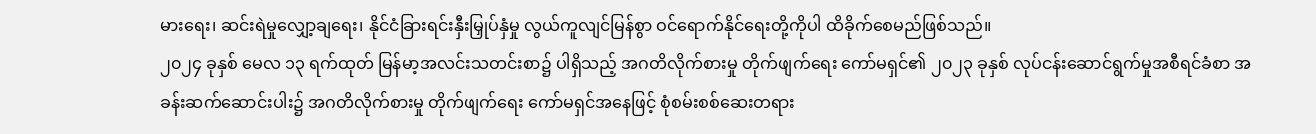မားရေး၊ ဆင်းရဲမှုလျှော့ချရေး၊ နိုင်ငံခြားရင်းနှီးမြှုပ်နှံမှု လွယ်ကူလျင်မြန်စွာ ဝင်ရောက်နိုင်ရေးတို့ကိုပါ ထိခိုက်စေမည်ဖြစ်သည်။
၂၀၂၄ ခုနှစ် မေလ ၁၃ ရက်ထုတ် မြန်မာ့အလင်းသတင်းစာ၌ ပါရှိသည့် အဂတိလိုက်စားမှု တိုက်ဖျက်ရေး ကော်မရှင်၏ ၂၀၂၃ ခုနှစ် လုပ်ငန်းဆောင်ရွက်မှုအစီရင်ခံစာ အခန်းဆက်ဆောင်းပါး၌ အဂတိလိုက်စားမှု တိုက်ဖျက်ရေး ကော်မရှင်အနေဖြင့် စုံစမ်းစစ်ဆေးတရား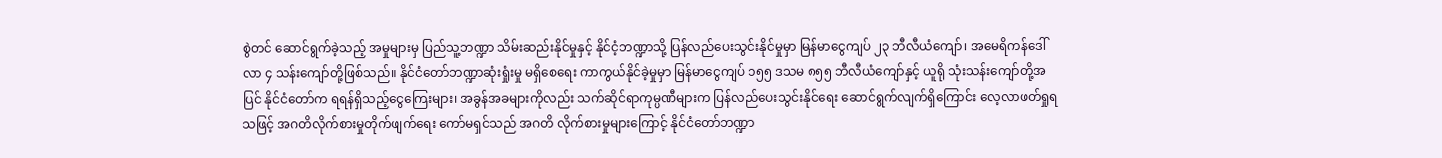စွဲတင် ဆောင်ရွက်ခဲ့သည့် အမှုများမှ ပြည်သူ့ဘဏ္ဍာ သိမ်းဆည်းနိုင်မှုနှင့် နိုင်ငံ့ဘဏ္ဍာသို့ ပြန်လည်ပေးသွင်းနိုင်မှုမှာ မြန်မာငွေကျပ် ၂၃ ဘီလီယံကျော်၊ အမေရိကန်ဒေါ်လာ ၄ သန်းကျော်တို့ဖြစ်သည်။ နိုင်ငံတော်ဘဏ္ဍာဆုံးရှုံးမှု မရှိစေရေး ကာကွယ်နိုင်ခဲ့မှုမှာ မြန်မာငွေကျပ် ၁၅၅ ဒသမ ၈၅၅ ဘီလီယံကျော်နှင့် ယူရို သုံးသန်းကျော်တို့အပြင် နိုင်ငံတော်က ရရန်ရှိသည့်ငွေကြေးများ၊ အခွန်အခများကိုလည်း သက်ဆိုင်ရာကုမ္ပဏီများက ပြန်လည်ပေးသွင်းနိုင်ရေး ဆောင်ရွက်လျက်ရှိကြောင်း လေ့လာဖတ်ရှုရသဖြင့် အဂတိလိုက်စားမှုတိုက်ဖျက်ရေး ကော်မရှင်သည် အဂတိ လိုက်စားမှုများကြောင့် နိုင်ငံတော်ဘဏ္ဍာ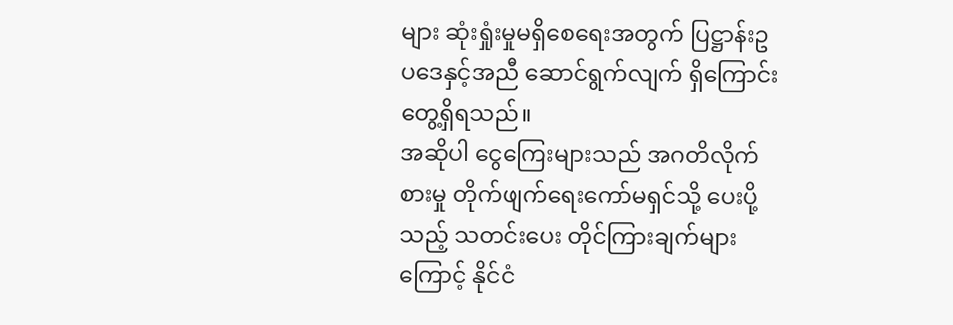များ ဆုံးရှုံးမှုမရှိစေရေးအတွက် ပြဋ္ဌာန်းဥပဒေနှင့်အညီ ဆောင်ရွက်လျက် ရှိကြောင်း တွေ့ရှိရသည်။
အဆိုပါ ငွေကြေးများသည် အဂတိလိုက်စားမှု တိုက်ဖျက်ရေးကော်မရှင်သို့ ပေးပို့သည့် သတင်းပေး တိုင်ကြားချက်များကြောင့် နိုင်ငံ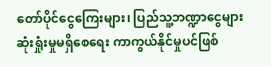တော်ပိုင်ငွေကြေးများ၊ ပြည်သူ့ဘဏ္ဍာငွေများ ဆုံးရှုံးမှုမရှိစေရေး ကာကွယ်နိုင်မှုပင်ဖြစ်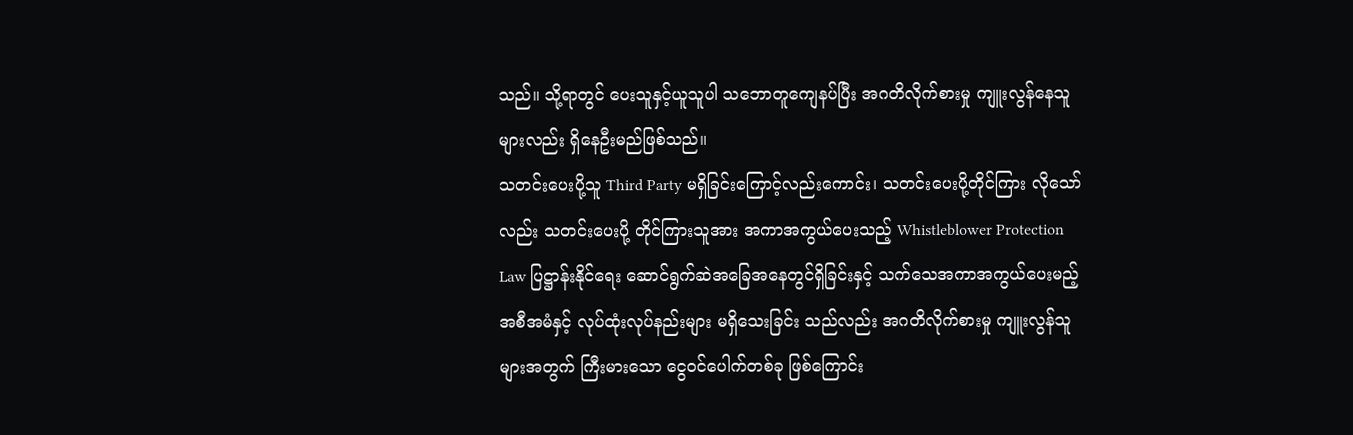သည်။ သို့ရာတွင် ပေးသူနှင့်ယူသူပါ သဘောတူကျေနပ်ပြီး အဂတိလိုက်စားမှု ကျူးလွန်နေသူများလည်း ရှိနေဦးမည်ဖြစ်သည်။
သတင်းပေးပို့သူ Third Party မရှိခြင်းကြောင့်လည်းကောင်း၊ သတင်းပေးပို့တိုင်ကြား လိုသော်လည်း သတင်းပေးပို့ တိုင်ကြားသူအား အကာအကွယ်ပေးသည့် Whistleblower Protection Law ပြဋ္ဌာန်းနိုင်ရေး ဆောင်ရွက်ဆဲအခြေအနေတွင်ရှိခြင်းနှင့် သက်သေအကာအကွယ်ပေးမည့် အစီအမံနှင့် လုပ်ထုံးလုပ်နည်းများ မရှိသေးခြင်း သည်လည်း အဂတိလိုက်စားမှု ကျူးလွန်သူများအတွက် ကြီးမားသော ငွေဝင်ပေါက်တစ်ခု ဖြစ်ကြောင်း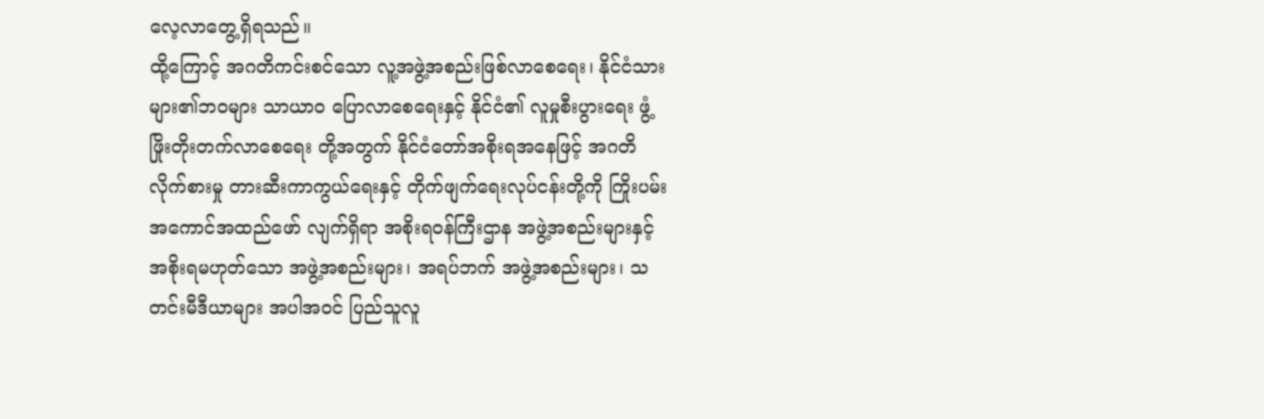လေ့လာတွေ့ရှိရသည်။
ထို့ကြောင့် အဂတိကင်းစင်သော လူ့အဖွဲ့အစည်းဖြစ်လာစေရေး၊ နိုင်ငံသားများ၏ဘဝများ သာယာဝ ပြောလာစေရေးနှင့် နိုင်ငံ၏ လူမှုစီးပွားရေး ဖွံ့ဖြိုးတိုးတက်လာစေရေး တို့အတွက် နိုင်ငံတော်အစိုးရအနေဖြင့် အဂတိလိုက်စားမှု တားဆီးကာကွယ်ရေးနှင့် တိုက်ဖျက်ရေးလုပ်ငန်းတို့ကို ကြိုးပမ်းအကောင်အထည်ဖော် လျက်ရှိရာ အစိုးရဝန်ကြီးဌာန အဖွဲ့အစည်းများနှင့် အစိုးရမဟုတ်သော အဖွဲ့အစည်းများ၊ အရပ်ဘက် အဖွဲ့အစည်းများ၊ သတင်းမီဒီယာများ အပါအဝင် ပြည်သူလူ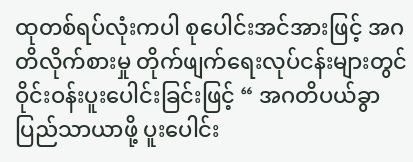ထုတစ်ရပ်လုံးကပါ စုပေါင်းအင်အားဖြင့် အဂတိလိုက်စားမှု တိုက်ဖျက်ရေးလုပ်ငန်းများတွင် ဝိုင်းဝန်းပူးပေါင်းခြင်းဖြင့် “ အဂတိပယ်ခွာပြည်သာယာဖို့ ပူးပေါင်း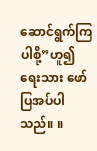ဆောင်ရွက်ကြပါစို့”ဟူ၍ ရေးသား ဖော်ပြအပ်ပါသည်။ ။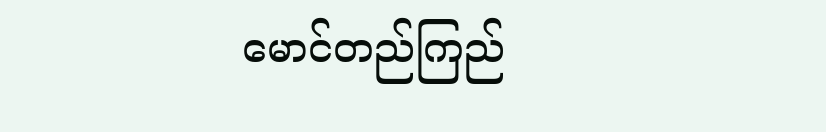မောင်တည်ကြည်